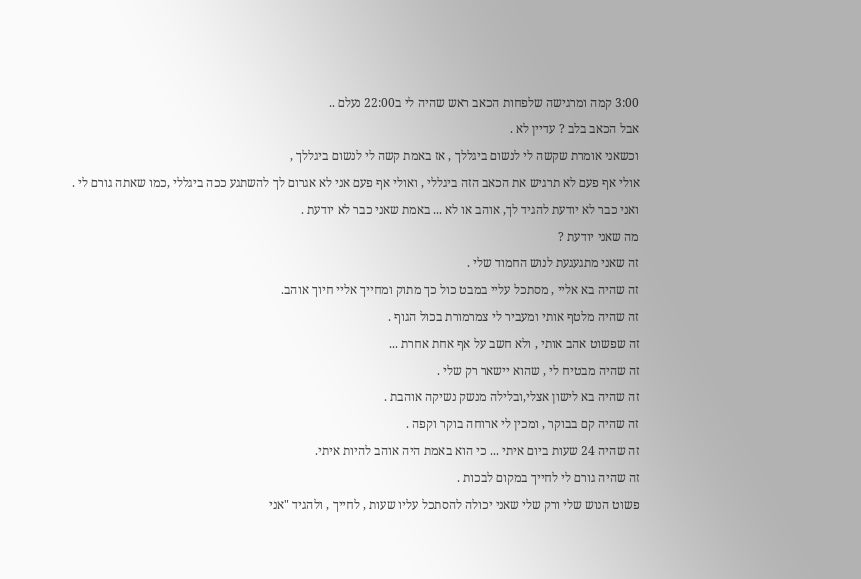3:00 קמה ומרגישה שלפחות הכאב ראש שהיה לי ב22:00 נעלם ..
אבל הכאב בלב ? עדיין לא .
וכשאני אומרת שקשה לי לנשום ביגללך , אז באמת קשה לי לנשום ביגללך ,
אולי אף פעם לא תרגיש את הכאב הזה ביגללי , ואולי אף פעם אני לא אגרום לך להשתגע ככה ביגללי ,כמו שאתה גורם לי .
ואני כבר לא יודעת להגיד לך, אוהב או לא ... באמת שאני כבר לא יודעת .
מה שאני יודעת ?
זה שאני מתגעגעת לנוש החמוד שלי .
זה שהיה בא אליי , מסתכל עליי במבט כול כך מתוק ומחייך אליי חיוך אוהב.
זה שהיה מלטף אותי ומעביר לי צמרמורת בכול הגוף .
זה שפשוט אהב אותי , ולא חשב על אף אחת אחרת ...
זה שהיה מבטיח לי , שהוא יישאר רק שלי .
זה שהיה בא לישון אצלי,ובלילה מנשק נשיקה אוהבת .
זה שהיה קם בבוקר , ומכין לי ארוחה בוקר וקפה .
זה שהיה 24 שעות ביום איתי ... כי הוא באמת היה אוהב להיות איתי.
זה שהיה גורם לי לחייך במקום לבכות .
פשוט הנוש שלי ורק שלי שאני יכולה להסתכל עליו שעות , לחייך , ולהגיד "אני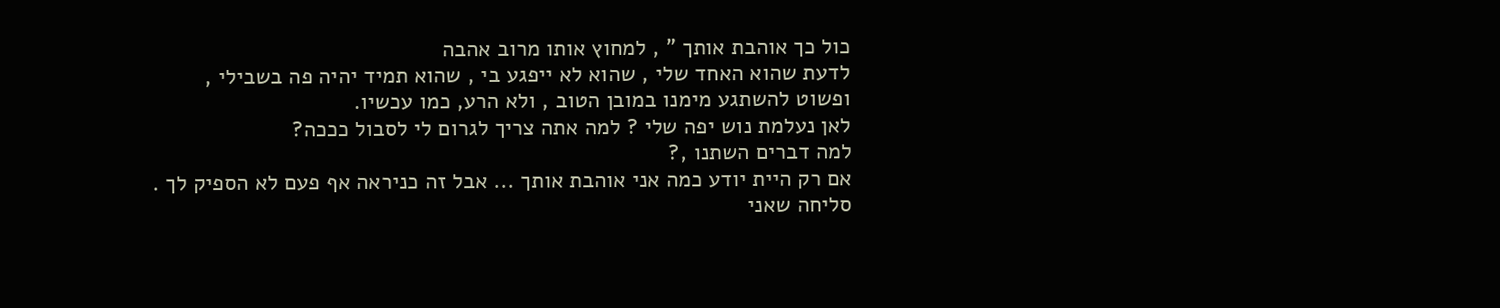כול כך אוהבת אותך " , למחוץ אותו מרוב אהבה
לדעת שהוא האחד שלי , שהוא לא ייפגע בי , שהוא תמיד יהיה פה בשבילי ,
ופשוט להשתגע מימנו במובן הטוב , ולא הרע, כמו עכשיו.
לאן נעלמת נוש יפה שלי ? למה אתה צריך לגרום לי לסבול כככה?
למה דברים השתנו ,?
אם רק היית יודע כמה אני אוהבת אותך ... אבל זה כניראה אף פעם לא הספיק לך .
סליחה שאני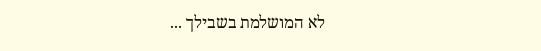לא המושלמת בשבילך ...